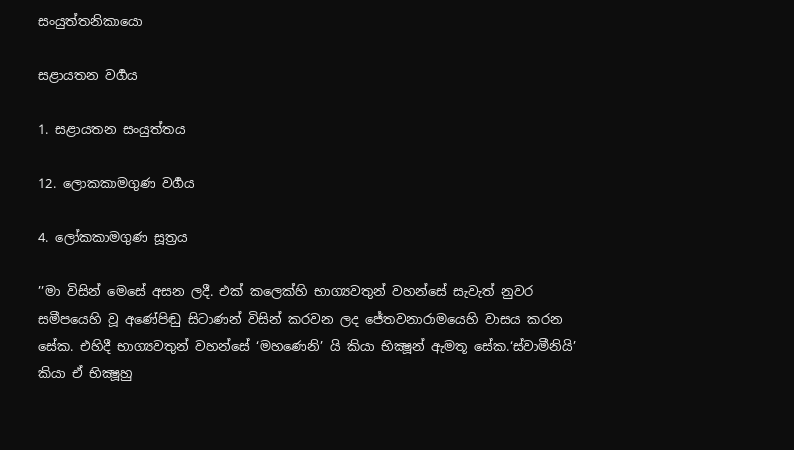සංයුත්තනිකායො

සළායතන වර්‍ගය

1. සළායතන සංයුත්තය

12. ලොකකාමගුණ වර්‍ගය

4. ලෝකකාමගුණ සූත්‍රය

’’මා විසින් මෙසේ අසන ලදී. එක් කලෙක්හි භාග්‍යවතුන් වහන්සේ සැවැත් නුවර සමීපයෙහි වූ අණේපිඬු සිටාණන් විසින් කරවන ලද ජේතවනාරාමයෙහි වාසය කරන සේක. එහිදී භාග්‍යවතුන් වහන්සේ ‘මහණෙනි’ යි කියා භික්‍ෂූන් ඇමතූ සේක.‘ස්වාමීනියි’ කියා ඒ භික්‍ෂූහු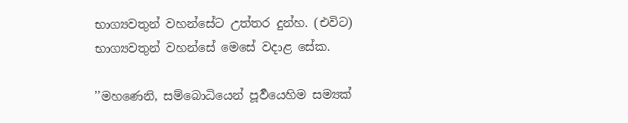භාග්‍යවතුන් වහන්සේට උත්තර දුන්හ. (එවිට) භාග්‍යවතුන් වහන්සේ මෙසේ වදාළ සේක.

’’මහණෙනි, සම්බොධියෙන් පූර්‍වයෙහිම සම්‍යක්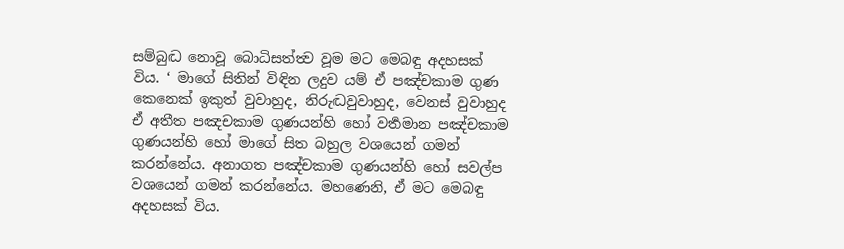සම්බුද්‍ධ නොවූ බොධිසත්ත්‍ව වූම මට මෙබඳු අදහසක් විය. ‘ මාගේ සිතින් විඳින ලදුව යම් ඒ පඤ්චකාම ගුණ කෙනෙක් ඉකුත් වුවාහුද, නිරුද්‍ධවුවාහුද, වෙනස් වුවාහුද ඒ අතීත පඤචකාම ගුණයන්හි හෝ වර්‍තමාන පඤ්චකාම ගුණයන්හි හෝ මාගේ සිත බහුල වශයෙන් ගමන් කරන්නේය. අනාගත පඤ්චකාම ගුණයන්හි හෝ සවල්ප වශයෙන් ගමන් කරන්නේය. මහණෙනි, ඒ මට මෙබඳු අදහසක් විය.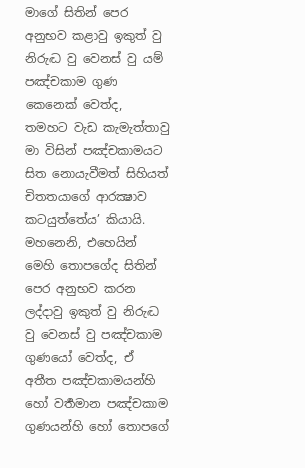මාගේ සිතින් පෙර අනුභව කළාවු ඉකුත් වු නිරුද්‍ධ වු වෙනස් වු යම් පඤ්චකාම ගුණ කෙනෙක් වෙත්ද, තමහට වැඩ කැමැත්තාවු මා විසින් පඤ්චකාමයට සිත නොයැවීමත් සිහියත් චිතතයාගේ ආරක්‍ෂාව කටයුත්තේය’ කියායි. මහනෙනි, එහෙයින් මෙහි තොපගේද සිතින් පෙර අනුභව කරන ලද්දාවු ඉකුත් වු නිරුද්‍ධ වු වෙනස් වු පඤ්චකාම ගුණයෝ වෙත්ද, ඒ අතීත පඤ්චකාමයන්හි හෝ වර්‍තමාන පඤ්චකාම ගුණයන්හි හෝ තොපගේ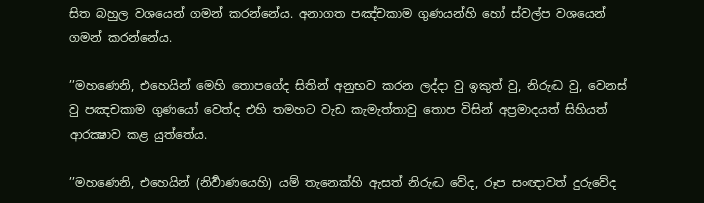සිත බහුල වශයෙන් ගමන් කරන්නේය. අනාගත පඤ්චකාම ගුණයන්හි හෝ ස්වල්ප වශයෙන් ගමන් කරන්නේය.

’’මහණෙනි, එහෙයින් මෙහි තොපගේද සිතින් අනුභව කරන ලද්දා වු ඉකුත් වු, නිරුද්‍ධ වු, වෙනස් වු පඤචකාම ගුණයෝ වෙත්ද එහි තමහට වැඩ කැමැත්තාවු තොප විසින් අප්‍රමාදයත් සිහියත් ආරක්‍ෂාව කළ යුත්තේය.

’’මහණෙනි, එහෙයින් (නිර්‍වාණයෙහි) යම් තැනෙක්හි ඇසත් නිරුද්‍ධ වේද, රූප සංඥාවත් දුරුවේද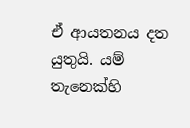ඒ ආයතනය දත යුතුයි. යම් තැනෙක්හි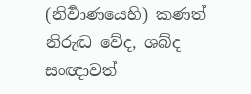(නිර්‍වාණයෙහි) කණත් නිරුද්‍ධ වේද, ශබ්ද සංඥාවත්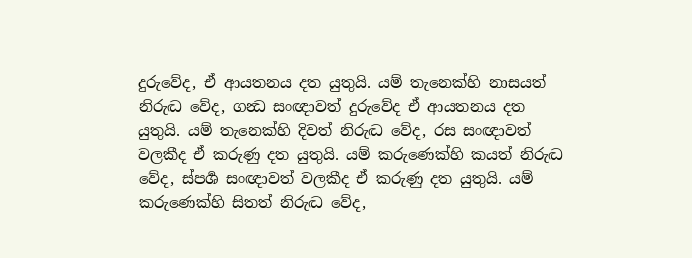දුරුවේද, ඒ ආයතනය දත යුතුයි. යම් තැනෙක්හි නාසයත් නිරුද්‍ධ වේද, ගන්‍ධ සංඥාවත් දුරුවේද ඒ ආයතනය දත යුතුයි. යම් තැනෙක්හි දිවත් නිරුද්‍ධ වේද, රස සංඥාවත් වලකීද ඒ කරුණු දත යුතුයි. යම් කරුණෙක්හි කයත් නිරුද්‍ධ වේද, ස්පර්‍ශ සංඥාවත් වලකීද ඒ කරුණු දත යුතුයි. යම් කරුණෙක්හි සිතත් නිරුද්‍ධ වේද,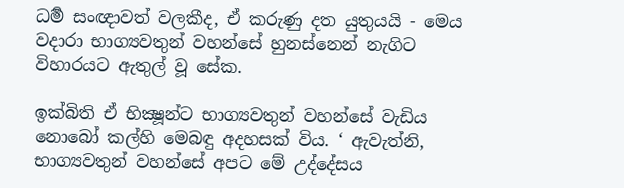ධර්‍ම සංඥාවත් වලකීද, ඒ කරුණු දත යුතුයයි - මෙය වදාරා භාග්‍යවතුන් වහන්සේ හුනස්නෙන් නැගිට විහාරයට ඇතුල් වූ සේක.

ඉක්බිති ඒ භික්‍ෂූන්ට භාග්‍යවතුන් වහන්සේ වැඩිය නොබෝ කල්හි මෙබඳු අදහසක් විය. ‘ ඇවැත්නි, භාග්‍යවතුන් වහන්සේ අපට මේ උද්දේසය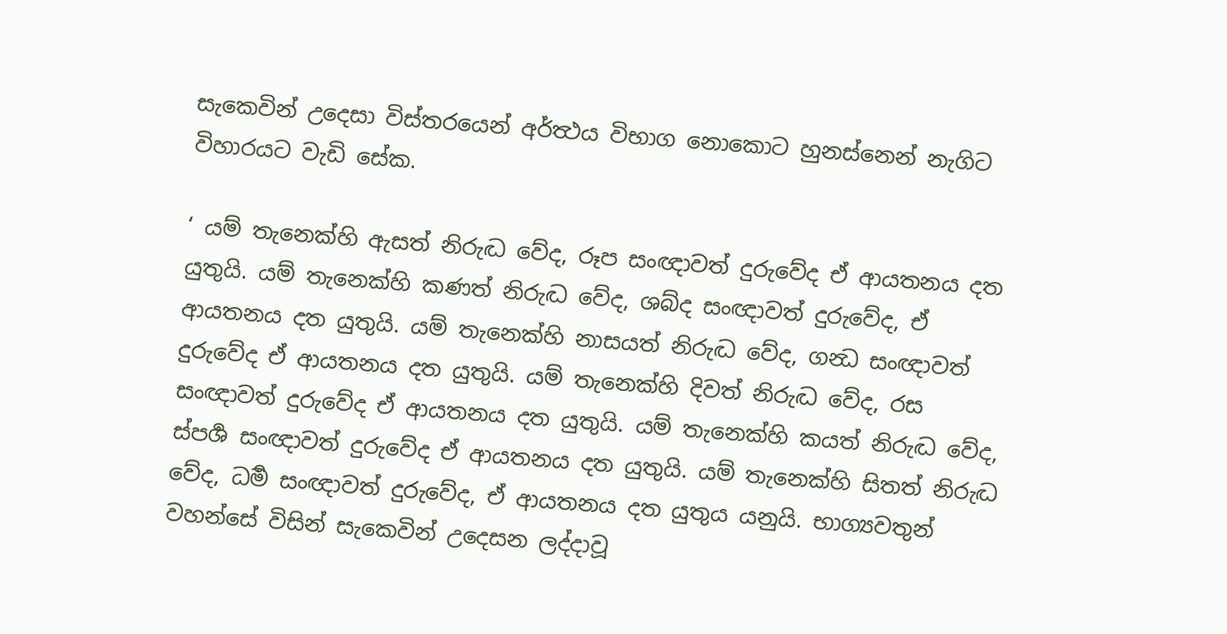සැකෙවින් උදෙසා විස්තරයෙන් අර්ත්‍ථය විභාග නොකොට හුනස්නෙන් නැගිට විහාරයට වැඩි සේක.

‘ යම් තැනෙක්හි ඇසත් නිරුද්‍ධ වේද, රූප සංඥාවත් දුරුවේද ඒ ආයතනය දත යුතුයි. යම් තැනෙක්හි කණත් නිරුද්‍ධ වේද, ශබ්ද සංඥාවත් දුරුවේද, ඒ ආයතනය දත යුතුයි. යම් තැනෙක්හි නාසයත් නිරුද්‍ධ වේද, ගන්‍ධ සංඥාවත් දුරුවේද ඒ ආයතනය දත යුතුයි. යම් තැනෙක්හි දිවත් නිරුද්‍ධ වේද, රස සංඥාවත් දුරුවේද ඒ ආයතනය දත යුතුයි. යම් තැනෙක්හි කයත් නිරුද්‍ධ වේද, ස්පර්‍ශ සංඥාවත් දුරුවේද ඒ ආයතනය දත යුතුයි. යම් තැනෙක්හි සිතත් නිරුද්‍ධ වේද, ධර්‍ම සංඥාවත් දුරුවේද, ඒ ආයතනය දත යුතුය යනුයි. භාග්‍යවතුන් වහන්සේ විසින් සැකෙවින් උදෙසන ලද්දාවූ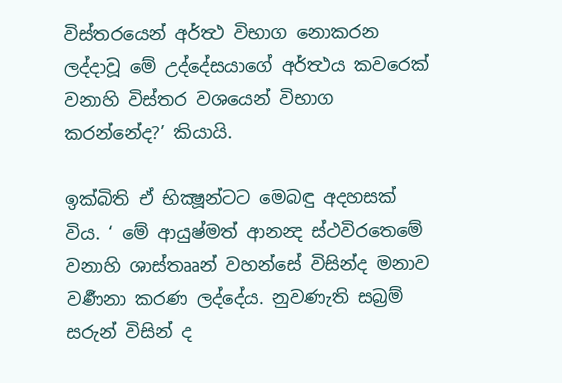විස්තරයෙන් අර්ත්‍ථ විභාග නොකරන ලද්දාවූ මේ උද්දේසයාගේ අර්ත්‍ථය කවරෙක් වනාහි විස්තර වශයෙන් විභාග කරන්නේද?’ කියායි.

ඉක්බිති ඒ භික්‍ෂූන්ටට මෙබඳු අදහසක් විය. ‘ මේ ආයුෂ්මත් ආනන්‍ද ස්ථවිරතෙමේ වනාහි ශාස්තෲන් වහන්සේ විසින්ද මනාව වර්‍ණනා කරණ ලද්දේය. නුවණැති සබ්‍රම් සරුන් විසින් ද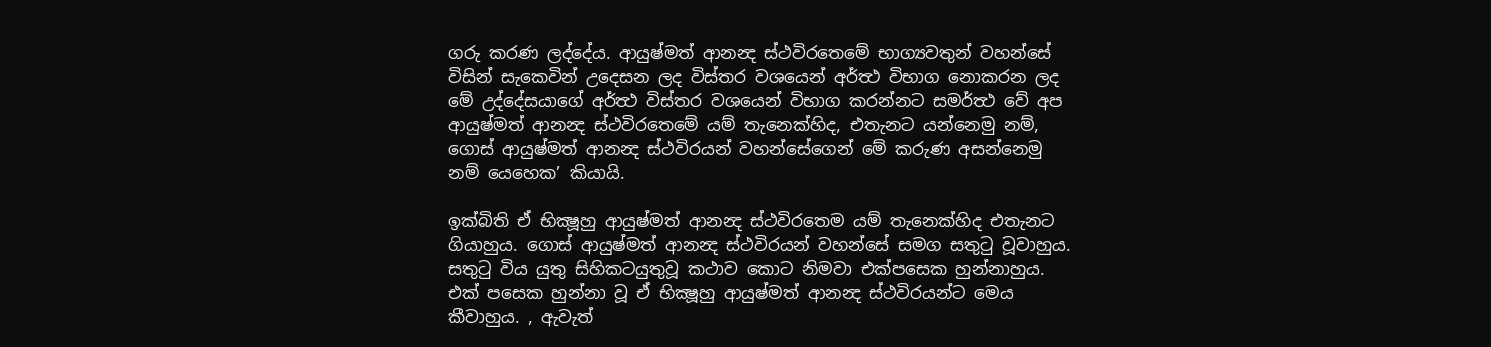ගරු කරණ ලද්දේය. ආයුෂ්මත් ආනන්‍ද ස්ථවිරතෙමේ භාග්‍යවතුන් වහන්සේ විසින් සැකෙවින් උදෙසන ලද විස්තර වශයෙන් අර්ත්‍ථ විභාග නොකරන ලද මේ උද්දේසයාගේ අර්ත්‍ථ විස්තර වශයෙන් විභාග කරන්නට සමර්ත්‍ථ වේ අප ආයුෂ්මත් ආනන්‍ද ස්ථවිරතෙමේ යම් තැනෙක්හිද, එතැනට යන්නෙමු නම්, ගොස් ආයුෂ්මත් ආනන්‍ද ස්ථවිරයන් වහන්සේගෙන් මේ කරුණ අසන්නෙමු නම් යෙහෙක’ කියායි.

ඉක්බිති ඒ භික්‍ෂූහු ආයුෂ්මත් ආනන්‍ද ස්ථවිරතෙම යම් තැනෙක්හිද එතැනට ගියාහුය. ගොස් ආයුෂ්මත් ආනන්‍ද ස්ථවිරයන් වහන්සේ සමග සතුටු වූවාහුය. සතුටු විය යුතු සිහිකටයුතුවූ කථාව කොට නිමවා එක්පසෙක හුන්නාහුය. එක් පසෙක හුන්නා වූ ඒ භික්‍ෂූහු ආයුෂ්මත් ආනන්‍ද ස්ථවිරයන්ට මෙය කීවාහුය. , ඇවැත්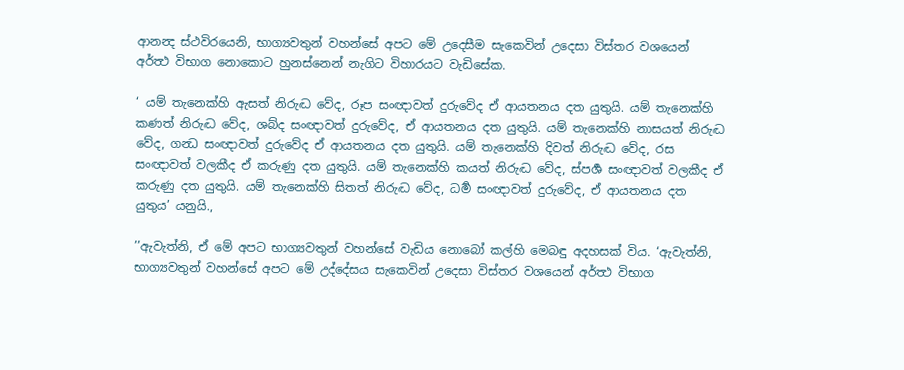ආනන්‍ද ස්ථවිරයෙනි, භාග්‍යවතුන් වහන්සේ අපට මේ උදෙසීම සැකෙවින් උදෙසා විස්තර වශයෙන් අර්ත්‍ථ විභාග නොකොට හුනස්නෙන් නැගිට විහාරයට වැඩිසේක.

‘ යම් තැනෙක්හි ඇසත් නිරුද්‍ධ වේද, රූප සංඥාවත් දුරුවේද ඒ ආයතනය දත යුතුයි. යම් තැනෙක්හි කණත් නිරුද්‍ධ වේද, ශබ්ද සංඥාවත් දුරුවේද, ඒ ආයතනය දත යුතුයි. යම් තැනෙක්හි නාසයත් නිරුද්‍ධ වේද, ගන්‍ධ සංඥාවත් දුරුවේද ඒ ආයතනය දත යුතුයි. යම් තැනෙක්හි දිවත් නිරුද්‍ධ වේද, රස සංඥාවත් වලකීද ඒ කරුණු දත යුතුයි. යම් තැනෙක්හි කයත් නිරුද්‍ධ වේද, ස්පර්‍ශ සංඥාවත් වලකීද ඒ කරුණු දත යුතුයි. යම් තැනෙක්හි සිතත් නිරුද්‍ධ වේද, ධර්‍ම සංඥාවත් දුරුවේද, ඒ ආයතනය දත යුතුය’ යනුයි.,

’’ඇවැත්නි, ඒ මේ අපට භාග්‍යවතුන් වහන්සේ වැඩිය නොබෝ කල්හි මෙබඳු අදහසක් විය. ‘ඇවැත්නි, භාග්‍යවතුන් වහන්සේ අපට මේ උද්දේසය සැකෙවින් උදෙසා විස්තර වශයෙන් අර්ත්‍ථ විභාග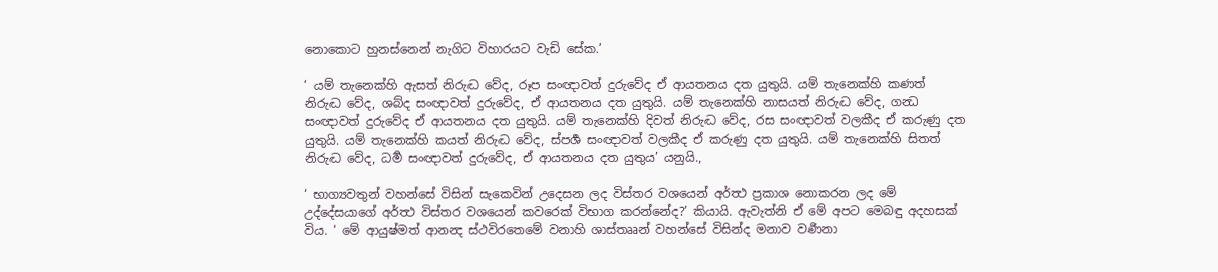නොකොට හුනස්නෙන් නැගිට විහාරයට වැඩි සේක.’

‘ යම් තැනෙක්හි ඇසත් නිරුද්‍ධ වේද, රූප සංඥාවත් දුරුවේද ඒ ආයතනය දත යුතුයි. යම් තැනෙක්හි කණත් නිරුද්‍ධ වේද, ශබ්ද සංඥාවත් දුරුවේද, ඒ ආයතනය දත යුතුයි. යම් තැනෙක්හි නාසයත් නිරුද්‍ධ වේද, ගන්‍ධ සංඥාවත් දුරුවේද ඒ ආයතනය දත යුතුයි. යම් තැනෙක්හි දිවත් නිරුද්‍ධ වේද, රස සංඥාවත් වලකීද ඒ කරුණු දත යුතුයි. යම් තැනෙක්හි කයත් නිරුද්‍ධ වේද, ස්පර්‍ශ සංඥාවත් වලකීද ඒ කරුණු දත යුතුයි. යම් තැනෙක්හි සිතත් නිරුද්‍ධ වේද, ධර්‍ම සංඥාවත් දුරුවේද, ඒ ආයතනය දත යුතුය’ යනුයි.,

‘ භාග්‍යවතුන් වහන්සේ විසින් සැකෙවින් උදෙසන ලද විස්තර වශයෙන් අර්ත්‍ථ ප්‍රකාශ නොකරන ලද මේ උද්දේසයාගේ අර්ත්‍ථ විස්තර වශයෙන් කවරෙක් විභාග කරන්නේද?’ කියායි. ඇවැත්නි ඒ මේ අපට මෙබඳු අදහසක් විය. ‘ මේ ආයුෂ්මත් ආනන්‍ද ස්ථවිරතෙමේ වනාහි ශාස්තෲන් වහන්සේ විසින්ද මනාව වර්‍ණනා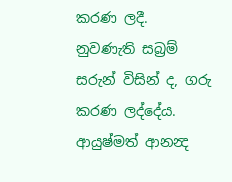කරණ ලදී. නුවණැති සබ්‍රම් සරුන් විසින් ද, ගරු කරණ ලද්දේය. ආයුෂ්මත් ආනන්‍ද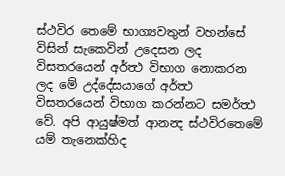ස්ථවිර තෙමේ භාග්‍යවතුන් වහන්සේ විසින් සැකෙවින් උදෙසන ලද විසතරයෙන් අර්ත්‍ථ විභාග නොකරන ලද මේ උද්දේසයාගේ අර්ත්‍ථ විසතරයෙන් විභාග කරන්නට සමර්ත්‍ථ වේ. අපි ආයුෂ්මත් ආනන්‍ද ස්ථවිරතෙමේ යම් තැනෙක්හිද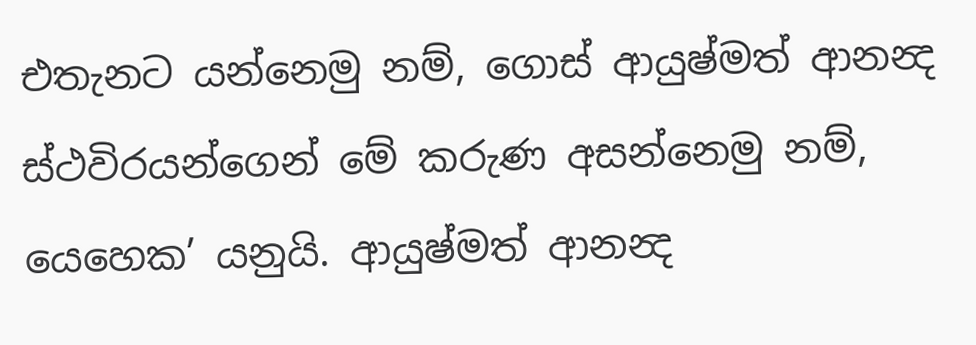එතැනට යන්නෙමු නම්, ගොස් ආයුෂ්මත් ආනන්‍ද ස්ථවිරයන්ගෙන් මේ කරුණ අසන්නෙමු නම්, යෙහෙක’ යනුයි. ආයුෂ්මත් ආනන්‍ද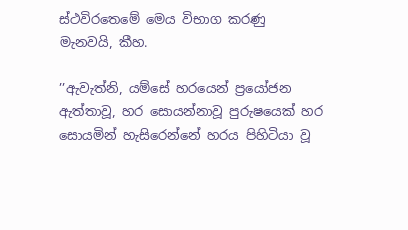ස්ථවිරතෙමේ මෙය විභාග කරණු මැනවයි, කීහ.

’’ඇවැත්නි, යම්සේ හරයෙන් ප්‍රයෝජන ඇත්තාවූ, හර සොයන්නාවූ පුරුෂයෙක් හර සොයමින් හැසිරෙන්නේ හරය පිහිටියා වූ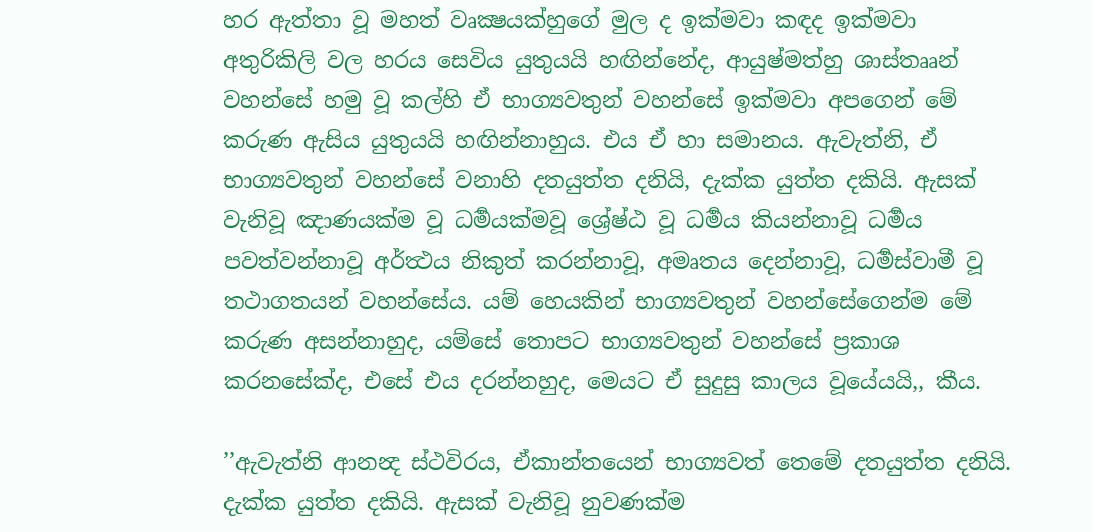හර ඇත්තා වූ මහත් වෘක්‍ෂයක්හුගේ මුල ද ඉක්මවා කඳද ඉක්මවා අතුරිකිලි වල හරය සෙවිය යුතුයයි හඟින්නේද, ආයුෂ්මත්හු ශාස්තෲන් වහන්සේ හමු වූ කල්හි ඒ භාග්‍යවතුන් වහන්සේ ඉක්මවා අපගෙන් මේ කරුණ ඇසිය යුතුයයි හඟින්නාහුය. එය ඒ හා සමානය. ඇවැත්නි, ඒ භාග්‍යවතුන් වහන්සේ වනාහි දතයුත්ත දනියි, දැක්ක යුත්ත දකියි. ඇසක් වැනිවූ ඤාණයක්ම වූ ධර්‍මයක්මවූ ශ්‍රේෂ්ඨ වූ ධර්‍මය කියන්නාවූ ධර්‍මය පවත්වන්නාවූ අර්ත්‍ථය නිකුත් කරන්නාවූ, අමෘතය දෙන්නාවූ, ධර්‍මස්වාමී වූ තථාගතයන් වහන්සේය. යම් හෙයකින් භාග්‍යවතුන් වහන්සේගෙන්ම මේ කරුණ අසන්නාහුද, යම්සේ තොපට භාග්‍යවතුන් වහන්සේ ප්‍රකාශ කරනසේක්ද, එසේ එය දරන්නහුද, මෙයට ඒ සුදුසු කාලය වූයේයයි,, කීය.

’’ඇවැත්නි ආනන්‍ද ස්ථවිරය, ඒකාන්තයෙන් භාග්‍යවත් තෙමේ දතයුත්ත දනියි. දැක්ක යුත්ත දකියි. ඇසක් වැනිවූ නුවණක්ම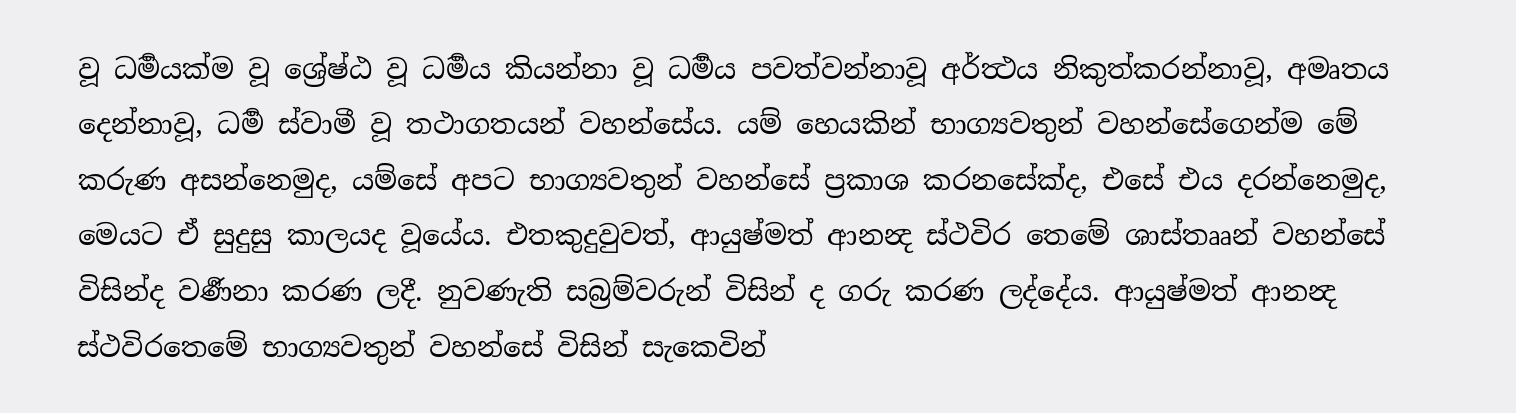වූ ධර්‍මයක්ම වූ ශ්‍රේෂ්ඨ වූ ධර්‍මය කියන්නා වූ ධර්‍මය පවත්වන්නාවූ අර්ත්‍ථය නිකුත්කරන්නාවූ, අමෘතය දෙන්නාවූ, ධර්‍ම ස්වාමී වූ තථාගතයන් වහන්සේය. යම් හෙයකින් භාග්‍යවතුන් වහන්සේගෙන්ම මේ කරුණ අසන්නෙමුද, යම්සේ අපට භාග්‍යවතුන් වහන්සේ ප්‍රකාශ කරනසේක්ද, එසේ එය දරන්නෙමුද, මෙයට ඒ සුදුසු කාලයද වූයේය. එතකුදුවුවත්, ආයුෂ්මත් ආනන්‍ද ස්ථවිර තෙමේ ශාස්තෲන් වහන්සේ විසින්ද වර්‍ණනා කරණ ලදී. නුවණැති සබ්‍රම්වරුන් විසින් ද ගරු කරණ ලද්දේය. ආයුෂ්මත් ආනන්‍ද ස්ථවිරතෙමේ භාග්‍යවතුන් වහන්සේ විසින් සැකෙවින්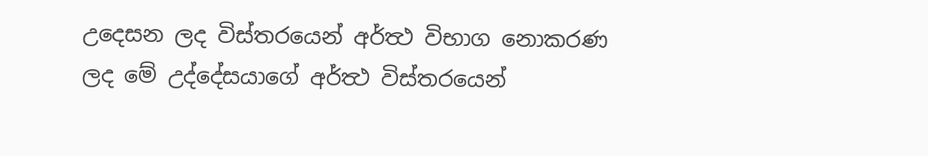උදෙසන ලද විස්තරයෙන් අර්ත්‍ථ විභාග නොකරණ ලද මේ උද්දේසයාගේ අර්ත්‍ථ විස්තරයෙන්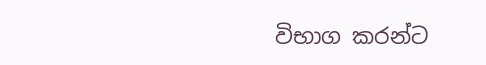විභාග කරන්ට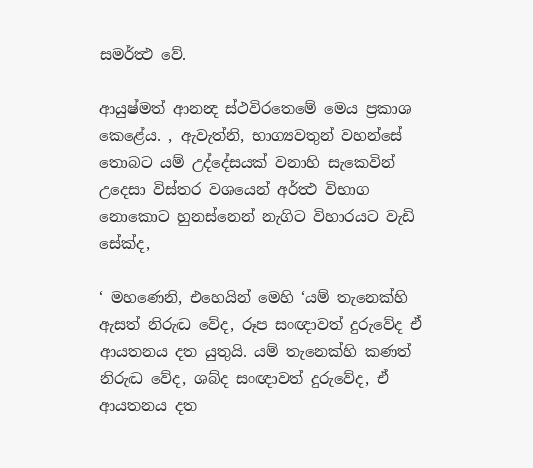සමර්ත්‍ථ වේ.

ආයුෂ්මත් ආනන්‍ද ස්ථවිරතෙමේ මෙය ප්‍රකාශ කෙළේය. , ඇවැත්නි, භාග්‍යවතුන් වහන්සේ තොබට යම් උද්දේසයක් වනාහි සැකෙවින් උදෙසා විස්තර වශයෙන් අර්ත්‍ථ විභාග නොකොට හුනස්නෙන් නැගිට විහාරයට වැඩි සේක්ද,

‘ මහණෙනි, එහෙයින් මෙහි ‘යම් තැනෙක්හි ඇසත් නිරුද්‍ධ වේද, රූප සංඥාවත් දුරුවේද ඒ ආයතනය දත යුතුයි. යම් තැනෙක්හි කණත් නිරුද්‍ධ වේද, ශබ්ද සංඥාවත් දුරුවේද, ඒ ආයතනය දත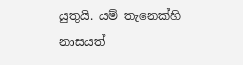යුතුයි. යම් තැනෙක්හි නාසයත්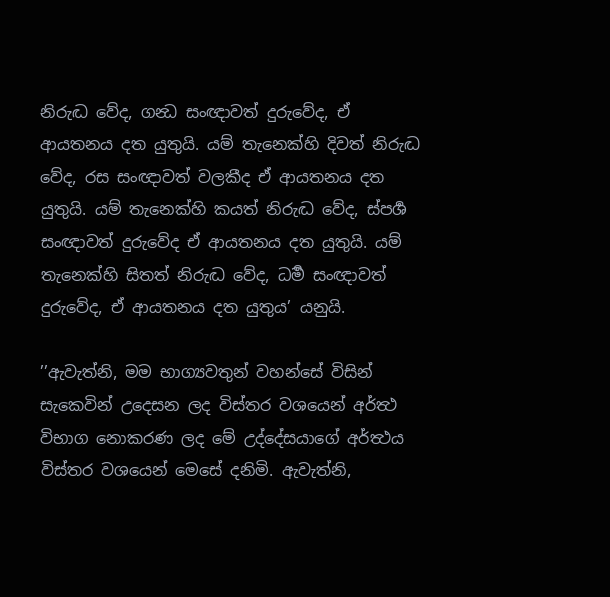නිරුද්‍ධ වේද, ගන්‍ධ සංඥාවත් දුරුවේද, ඒ ආයතනය දත යුතුයි. යම් තැනෙක්හි දිවත් නිරුද්‍ධ වේද, රස සංඥාවත් වලකීද ඒ ආයතනය දත යුතුයි. යම් තැනෙක්හි කයත් නිරුද්‍ධ වේද, ස්පර්‍ශ සංඥාවත් දුරුවේද ඒ ආයතනය දත යුතුයි. යම් තැනෙක්හි සිතත් නිරුද්‍ධ වේද, ධර්‍ම සංඥාවත් දුරුවේද, ඒ ආයතනය දත යුතුය’ යනුයි.

’’ඇවැත්නි, මම භාග්‍යවතුන් වහන්සේ විසින් සැකෙවින් උදෙසන ලද විස්තර වශයෙන් අර්ත්‍ථ විභාග නොකරණ ලද මේ උද්දේසයාගේ අර්ත්‍ථය විස්තර වශයෙන් මෙසේ දනිමි. ඇවැත්නි,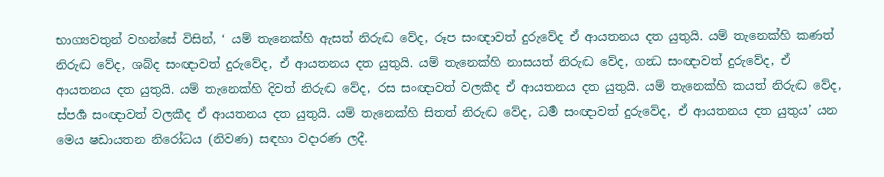භාග්‍යවතුන් වහන්සේ විසින්, ‘ යම් තැනෙක්හි ඇසත් නිරුද්‍ධ වේද, රූප සංඥාවත් දුරුවේද ඒ ආයතනය දත යුතුයි. යම් තැනෙක්හි කණත් නිරුද්‍ධ වේද, ශබ්ද සංඥාවත් දුරුවේද, ඒ ආයතනය දත යුතුයි. යම් තැනෙක්හි නාසයත් නිරුද්‍ධ වේද, ගන්‍ධ සංඥාවත් දුරුවේද, ඒ ආයතනය දත යුතුයි. යම් තැනෙක්හි දිවත් නිරුද්‍ධ වේද, රස සංඥාවත් වලකීද ඒ ආයතනය දත යුතුයි. යම් තැනෙක්හි කයත් නිරුද්‍ධ වේද, ස්පර්‍ශ සංඥාවත් වලකීද ඒ ආයතනය දත යුතුයි. යම් තැනෙක්හි සිතත් නිරුද්‍ධ වේද, ධර්‍ම සංඥාවත් දුරුවේද, ඒ ආයතනය දත යුතුය’ යන මෙය ෂඩායතන නිරෝධය (නිවණ) සඳහා වදාරණ ලදී.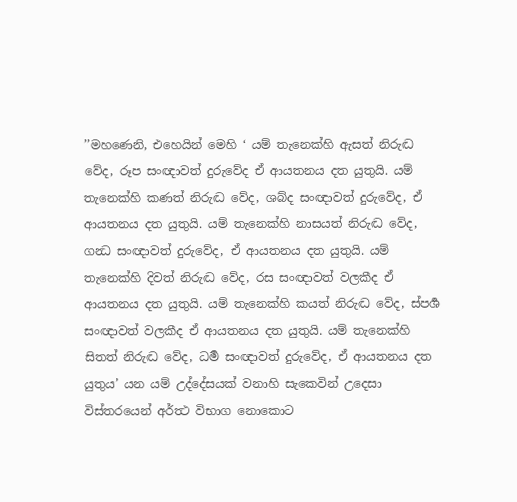’’මහණෙනි, එහෙයින් මෙහි ‘ යම් තැනෙක්හි ඇසත් නිරුද්‍ධ වේද, රූප සංඥාවත් දුරුවේද ඒ ආයතනය දත යුතුයි. යම් තැනෙක්හි කණත් නිරුද්‍ධ වේද, ශබ්ද සංඥාවත් දුරුවේද, ඒ ආයතනය දත යුතුයි. යම් තැනෙක්හි නාසයත් නිරුද්‍ධ වේද, ගන්‍ධ සංඥාවත් දුරුවේද, ඒ ආයතනය දත යුතුයි. යම් තැනෙක්හි දිවත් නිරුද්‍ධ වේද, රස සංඥාවත් වලකීද ඒ ආයතනය දත යුතුයි. යම් තැනෙක්හි කයත් නිරුද්‍ධ වේද, ස්පර්‍ශ සංඥාවත් වලකීද ඒ ආයතනය දත යුතුයි. යම් තැනෙක්හි සිතත් නිරුද්‍ධ වේද, ධර්‍ම සංඥාවත් දුරුවේද, ඒ ආයතනය දත යුතුය’ යන යම් උද්දේසයක් වනාහි සැකෙවින් උදෙසා විස්තරයෙන් අර්ත්‍ථ විභාග නොකොට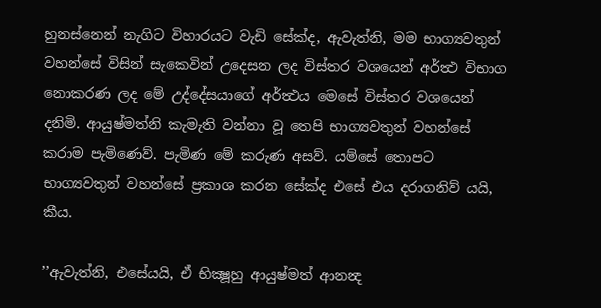හුනස්නෙන් නැගිට විහාරයට වැඩි සේක්ද, ඇවැත්නි, මම භාග්‍යවතුන් වහන්සේ විසින් සැකෙවින් උදෙසන ලද විස්තර වශයෙන් අර්ත්‍ථ විභාග නොකරණ ලද මේ උද්දේසයාගේ අර්ත්‍ථය මෙසේ විස්තර වශයෙන් දනිමි. ආයුෂ්මත්නි කැමැති වන්නා වූ තෙපි භාග්‍යවතුන් වහන්සේ කරාම පැමිණෙව්. පැමිණ මේ කරුණ අසව්. යම්සේ තොපට භාග්‍යවතුන් වහන්සේ ප්‍රකාශ කරන සේක්ද එසේ එය දරාගනිව් යයි, කීය.

’’ඇවැත්නි, එසේයයි, ඒ භික්‍ෂූහු ආයුෂ්මත් ආනන්‍ද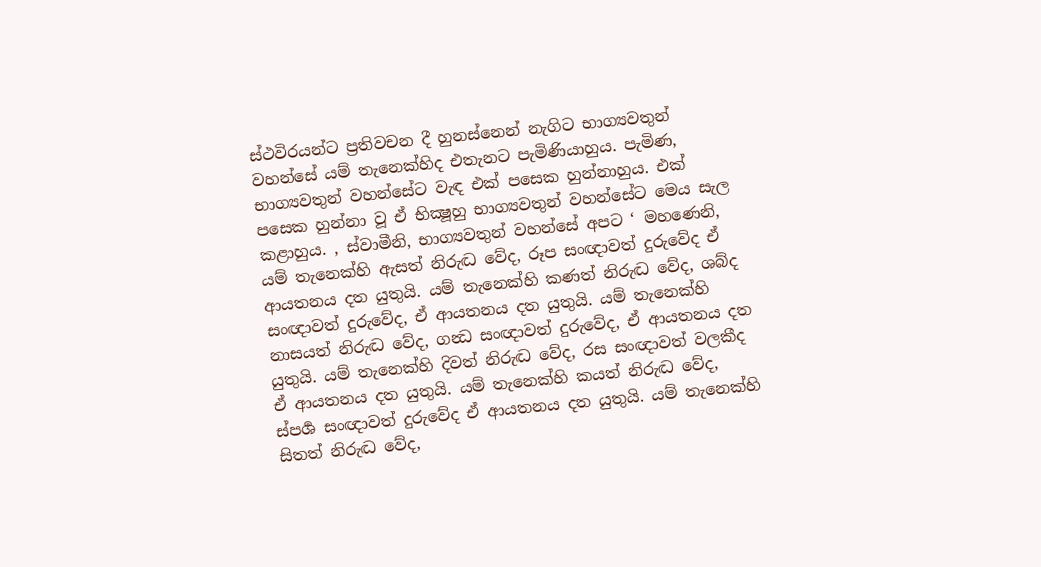ස්ථවිරයන්ට ප්‍රතිවචන දී හුනස්නෙන් නැගිට භාග්‍යවතුන් වහන්සේ යම් තැනෙක්හිද එතැනට පැමිණියාහුය. පැමිණ, භාග්‍යවතුන් වහන්සේට වැඳ එක් පසෙක හුන්නාහුය. එක් පසෙක හුන්නා වූ ඒ භික්‍ෂූහු භාග්‍යවතුන් වහන්සේට මෙය සැල කළාහුය. , ස්වාමීනි, භාග්‍යවතුන් වහන්සේ අපට ‘ මහණෙනි, යම් තැනෙක්හි ඇසත් නිරුද්‍ධ වේද, රූප සංඥාවත් දුරුවේද ඒ ආයතනය දත යුතුයි. යම් තැනෙක්හි කණත් නිරුද්‍ධ වේද, ශබ්ද සංඥාවත් දුරුවේද, ඒ ආයතනය දත යුතුයි. යම් තැනෙක්හි නාසයත් නිරුද්‍ධ වේද, ගන්‍ධ සංඥාවත් දුරුවේද, ඒ ආයතනය දත යුතුයි. යම් තැනෙක්හි දිවත් නිරුද්‍ධ වේද, රස සංඥාවත් වලකීද ඒ ආයතනය දත යුතුයි. යම් තැනෙක්හි කයත් නිරුද්‍ධ වේද, ස්පර්‍ශ සංඥාවත් දුරුවේද ඒ ආයතනය දත යුතුයි. යම් තැනෙක්හි සිතත් නිරුද්‍ධ වේද,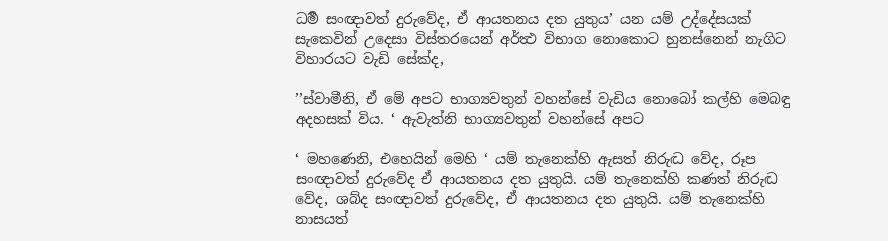ධර්‍ම සංඥාවත් දුරුවේද, ඒ ආයතනය දත යුතුය’ යන යම් උද්දේසයක් සැකෙවින් උදෙසා විස්තරයෙන් අර්ත්‍ථ විභාග නොකොට හුනස්නෙන් නැගිට විහාරයට වැඩි සේක්ද,

’’ස්වාමීනි, ඒ මේ අපට භාග්‍යවතුන් වහන්සේ වැඩිය නොබෝ කල්හි මෙබඳු අදහසක් විය. ‘ ඇවැත්නි භාග්‍යවතුන් වහන්සේ අපට

‘ මහණෙනි, එහෙයින් මෙහි ‘ යම් තැනෙක්හි ඇසත් නිරුද්‍ධ වේද, රූප සංඥාවත් දුරුවේද ඒ ආයතනය දත යුතුයි. යම් තැනෙක්හි කණත් නිරුද්‍ධ වේද, ශබ්ද සංඥාවත් දුරුවේද, ඒ ආයතනය දත යුතුයි. යම් තැනෙක්හි නාසයත්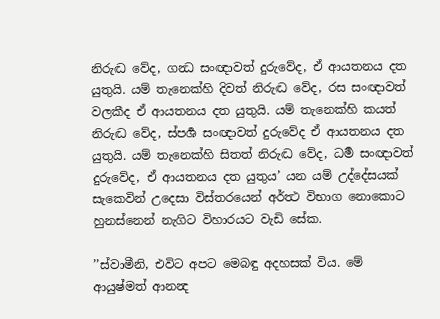නිරුද්‍ධ වේද, ගන්‍ධ සංඥාවත් දුරුවේද, ඒ ආයතනය දත යුතුයි. යම් තැනෙක්හි දිවත් නිරුද්‍ධ වේද, රස සංඥාවත් වලකීද ඒ ආයතනය දත යුතුයි. යම් තැනෙක්හි කයත් නිරුද්‍ධ වේද, ස්පර්‍ශ සංඥාවත් දුරුවේද ඒ ආයතනය දත යුතුයි. යම් තැනෙක්හි සිතත් නිරුද්‍ධ වේද, ධර්‍ම සංඥාවත් දුරුවේද, ඒ ආයතනය දත යුතුය’ යන යම් උද්දේසයක් සැකෙවින් උදෙසා විස්තරයෙන් අර්ත්‍ථ විභාග නොකොට හුනස්නෙන් නැගිට විහාරයට වැඩි සේක.

’’ස්වාමීනි, එවිට අපට මෙබඳු අදහසක් විය. මේ ආයුෂ්මත් ආනන්‍ද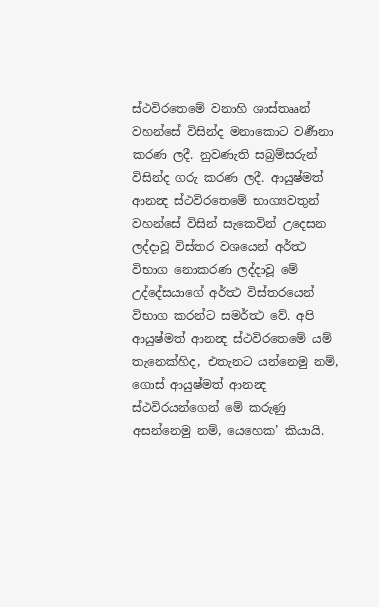ස්ථවිරතෙමේ වනාහි ශාස්තෲන් වහන්සේ විසින්ද මනාකොට වර්‍ණනා කරණ ලදී. නුවණැති සබ්‍රම්සරුන් විසින්ද ගරු කරණ ලදී. ආයුෂ්මත් ආනන්‍ද ස්ථවිරතෙමේ භාග්‍යවතුන් වහන්සේ විසින් සැකෙවින් උදෙසන ලද්දාවූ විස්තර වශයෙන් අර්ත්‍ථ විභාග නොකරණ ලද්දාවූ මේ උද්දේසයාගේ අර්ත්‍ථ විස්තරයෙන් විභාග කරන්ට සමර්ත්‍ථ වේ. අපි ආයුෂ්මත් ආනන්‍ද ස්ථවිරතෙමේ යම් තැනෙක්හිද, එතැනට යන්නෙමු නම්, ගොස් ආයුෂ්මත් ආනන්‍ද ස්ථවිරයන්ගෙන් මේ කරුණු අසන්නෙමු නම්, යෙහෙක’ කියායි.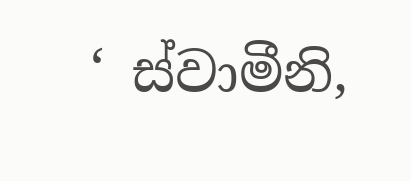‘ ස්වාමීනි,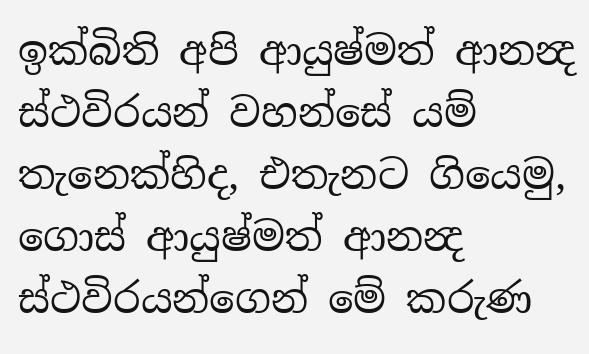ඉක්බිති අපි ආයුෂ්මත් ආනන්‍ද ස්ථවිරයන් වහන්සේ යම් තැනෙක්හිද, එතැනට ගියෙමු, ගොස් ආයුෂ්මත් ආනන්‍ද ස්ථවිරයන්ගෙන් මේ කරුණ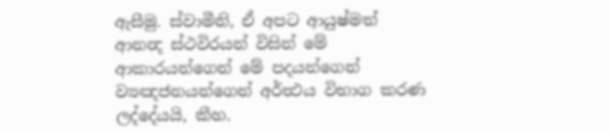ඇසීමු. ස්වාමීනි, ඒ අපට ආයුෂ්මත් ආනන්‍ද ස්ථවිරයන් විසින් මේ ආකාරයන්ගෙන් මේ පදයන්ගෙන් ව්‍යඤජනයන්ගෙන් අර්ත්‍ථය විභාග කරණ ලද්දේයයි, කීහ.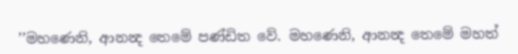’’මහණෙනි, ආනන්‍ද තෙමේ පණ්ඩිත වේ. මහණෙනි, ආනන්‍ද තෙමේ මහත්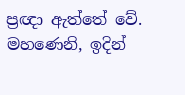ප්‍රඥා ඇත්තේ වේ. මහණෙනි, ඉදින්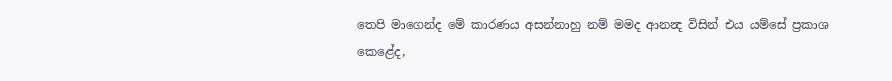තෙපි මාගෙන්ද මේ කාරණය අසන්නාහු නම් මමද ආනන්‍ද විසින් එය යම්සේ ප්‍රකාශ කෙළේද,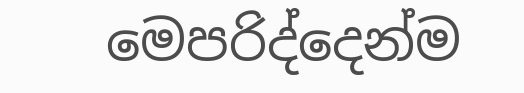මෙපරිද්දෙන්ම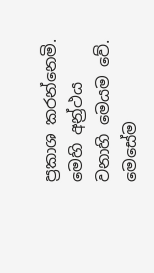ප්‍රකාශ කරන්නෙමි. මෙහි අන්‍ර්‍ථය වනාහි මෙයම වේ. මෙසේම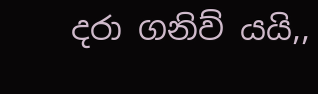දරා ගනිව් යයි,,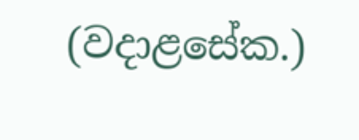(වදාළසේක.)